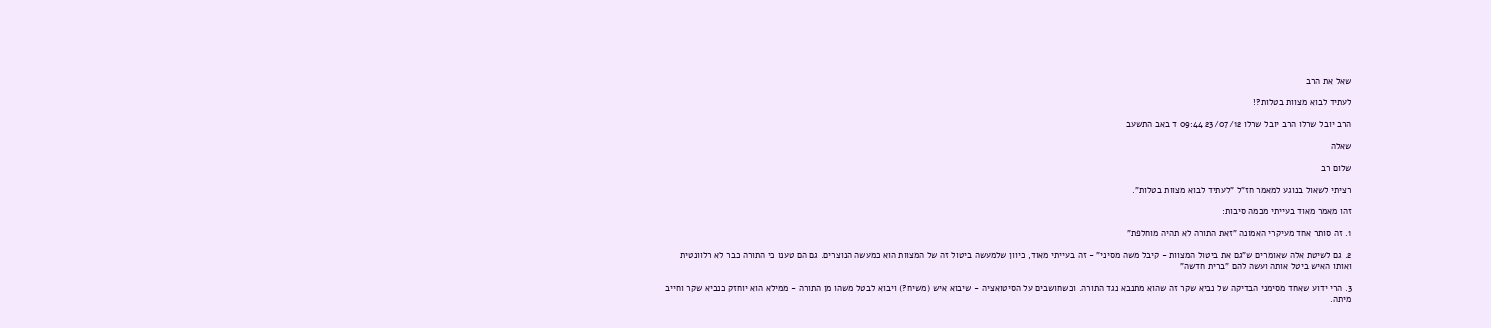שאל את הרב

לעתיד לבוא מצוות בטלות?!

הרב יובל שרלו הרב יובל שרלו 23/07/12 09:44 ד באב התשעב

שאלה

שלום רב

רציתי לשאול בנוגע למאמר חז"ל "לעתיד לבוא מצוות בטלות".

זהו מאמר מאוד בעייתי מכמה סיבות:

1. זה סותר אחד מעיקרי האמונה "זאת התורה לא תהיה מוחלפת"

2. גם לשיטת אלה שאומרים ש"גם את ביטול המצוות - קיבל משה מסיני" - זה בעייתי מאוד, כיוון שלמעשה ביטול זה של המצוות הוא כמעשה הנוצרים. גם הם טענו כי התורה כבר לא רלוונטית ואותו האיש ביטל אותה ועשה להם "ברית חדשה"

3. הרי ידוע שאחד מסימני הבדיקה של נביא שקר זה שהוא מתנבא נגד התורה. וכשחושבים על הסיטואציה - שיבוא איש (משיח?) ויבוא לבטל משהו מן התורה - ממילא הוא יוחזק כנביא שקר וחייב מיתה.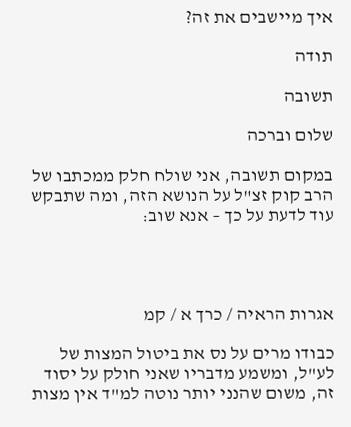איך מיישבים את זה?

תודה

תשובה

שלום וברכה

במקום תשובה, אני שולח חלק ממכתבו של הרב קוק זצ"ל על הנושא הזה, ומה שתבקש עוד לדעת על כך – אנא שוב:




אגרות הראיה / כרך א / קמ

כבודו מרים על נס את ביטול המצות של לע"ל, ומשמע מדבריו שאני חולק על יסוד זה, משום שהנני יותר נוטה למ"ד אין מצות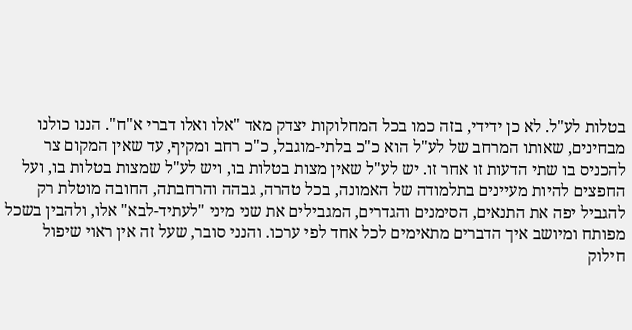בטלות לע"ל. לא כן ידידי, בזה כמו בכל המחלוקות יצדק מאד "אלו ואלו דברי א"ח". הננו כולנו מבחינים, שאותו המרחב של לע"ל הוא כ"כ בלתי-מוגבל, כ"כ רחב ומקיף, עד שאין המקום צר להכניס בו שתי הדעות זו אחר זו. יש לע"ל שאין מצות בטלות בו, ויש לע"ל שמצות בטלות בו, ועל החפצים להיות מעיינים בתלמודה של האמונה, בכל טהרה, גבהה והרחבתה, החובה מוטלת רק להגביל יפה את התנאים, הסימנים והגדרים, המגבילים את שני מיני "לעתיד-לבא" אלו, ולהבין בשכל מפותח ומיושב איך הדברים מתאימים לכל אחד לפי ערכו. והנני סובר, שעל זה אין ראוי שיפול חילוק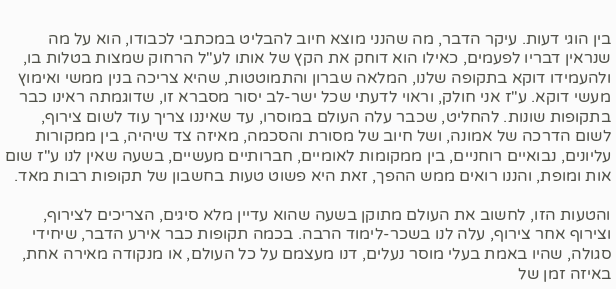בין הוגי דעות. עיקר הדבר, מה שהנני מוצא חיוב להבליט במכתבי לכבודו, הוא על מה שנראין דבריו לפעמים, כאילו הוא דוחק את הקץ של אותו לע"ל הרחוק שמצות בטלות בו, ולהעמידו דוקא בתקופה שלנו, המלאה שברון והתמוטטות, שהיא צריכה בנין ממשי ואימוץ מעשי דוקא. ע"ז אני חולק, וראוי לדעתי שכל ישר-לב יסור מסברא זו, שדוגמתה ראינו כבר בתקופות שונות. להחליט, שכבר עלה העולם במוסרו, עד שאיננו צריך עוד לשום צירוף, לשום הדרכה של אמונה, ושל חיוב של מסורת והסכמה, מאיזה צד שיהיה, בין ממקורות עליונים, נבואיים רוחניים, בין ממקומות לאומיים, חברותיים מעשיים, בשעה שאין לנו ע"ז שום אות ומופת, והננו רואים ממש ההפך, זאת היא פשוט טעות בחשבון של תקופות רבות מאד.

והטעות הזו, לחשוב את העולם מתוקן בשעה שהוא עדיין מלא סיגים, הצריכים לצירוף, וצירוף אחר צירוף, עלה לנו בשכר-לימוד הרבה. בכמה תקופות כבר אירע הדבר, שיחידי סגולה, שהיו באמת בעלי מוסר נעלים, דנו מעצמם על כל העולם, או מנקודה מאירה אחת, באיזה זמן של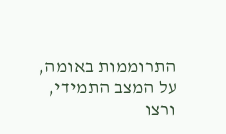התרוממות באומה, על המצב התמידי, ורצו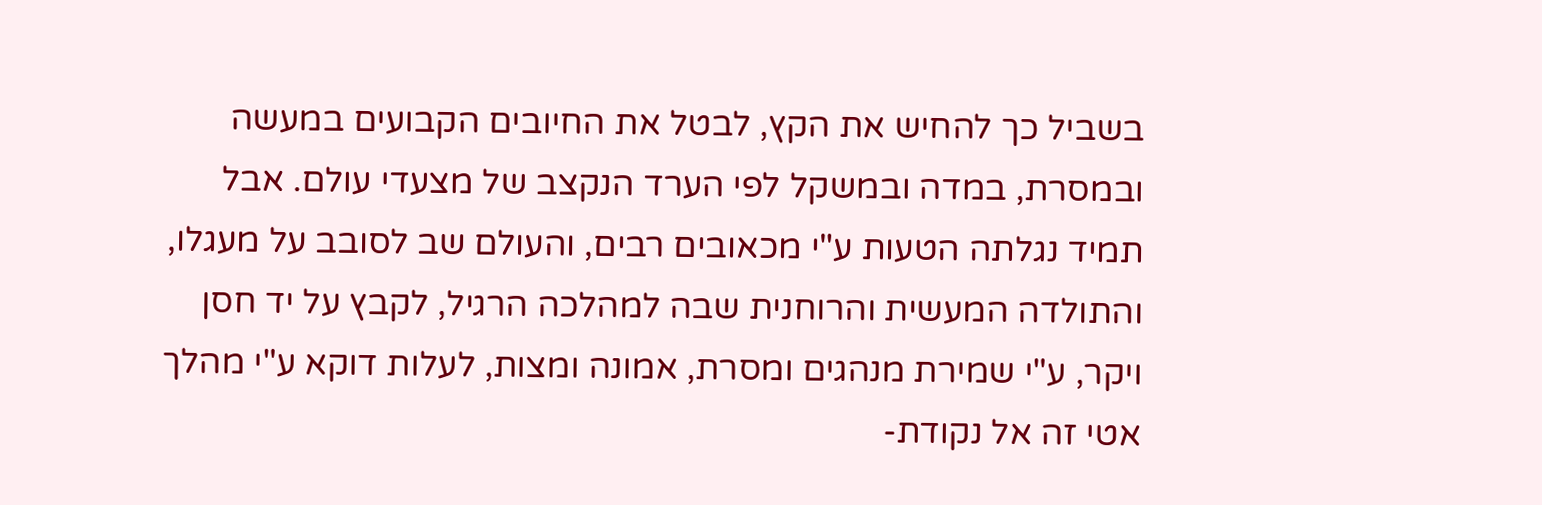בשביל כך להחיש את הקץ, לבטל את החיובים הקבועים במעשה ובמסרת, במדה ובמשקל לפי הערד הנקצב של מצעדי עולם. אבל תמיד נגלתה הטעות ע"י מכאובים רבים, והעולם שב לסובב על מעגלו, והתולדה המעשית והרוחנית שבה למהלכה הרגיל, לקבץ על יד חסן ויקר, ע"י שמירת מנהגים ומסרת, אמונה ומצות, לעלות דוקא ע"י מהלך אטי זה אל נקודת-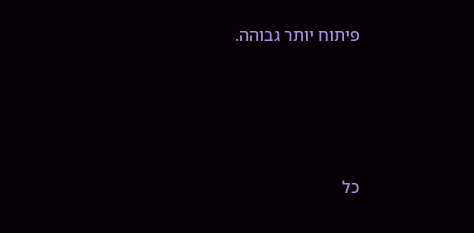פיתוח יותר גבוהה.




כל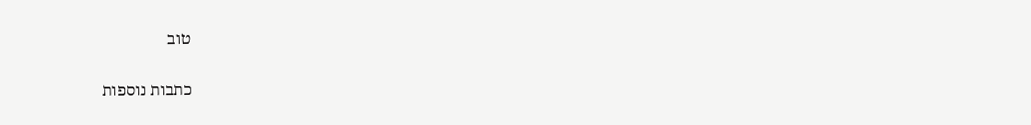טוב

כתבות נוספות